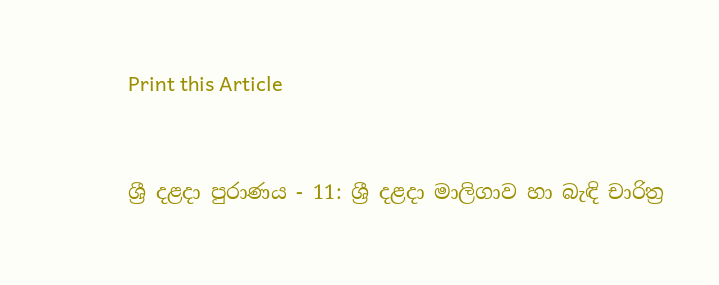Print this Article


ශ්‍රී දළදා පුරාණය - 11: ශ්‍රී දළදා මාලිගාව හා බැඳි චාරිත්‍ර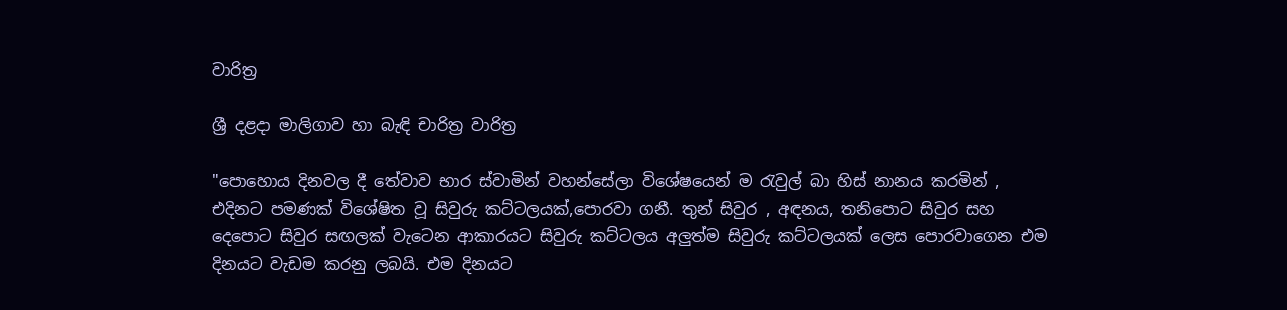වාරිත්‍ර

ශ්‍රී දළදා මාලිගාව හා බැඳි චාරිත්‍ර වාරිත්‍ර

"පොහොය දිනවල දී තේවාව භාර ස්වාමින් වහන්සේලා විශේෂයෙන් ම රැවුල් බා හිස් නානය කරමින් , එදිනට පමණක් විශේෂිත වූ සිවුරු කට්ටලයක්,පොරවා ගනී. තුන් සිවුර , අඳනය, තනිපොට සිවුර සහ දෙපොට සිවුර සඟලක් වැටෙන ආකාරයට සිවුරු කට්ටලය අලුත්ම සිවුරු කට්ටලයක් ලෙස පොරවාගෙන එම දිනයට වැඩම කරනු ලබයි. එම දිනයට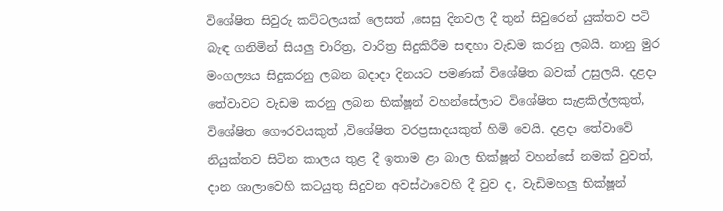විශේෂිත සිවුරු කට්ටලයක් ලෙසත් ,සෙසු දිනවල දී තුන් සිවුරෙන් යුක්තව පටි බැඳ ගනිමින් සියලු චාරිත්‍ර, වාරිත්‍ර සිදුකිරීම සඳහා වැඩම කරනු ලබයි. නානු මුර මංගල්‍යය සිදුකරනු ලබන බදාදා දිනයට පමණක් විශේෂිත බවක් උසුලයි. දළදා තේවාවට වැඩම කරනු ලබන භික්ෂූන් වහන්සේලාට විශේෂිත සැළකිල්ලකුත්, විශේෂිත ගෞරවයකුත් ,විශේෂිත වරප්‍රසාදයකුත් හිමි වෙයි. දළදා තේවාවේ නියුක්තව සිටින කාලය තුළ දී ඉතාම ළා බාල භික්ෂූන් වහන්සේ නමක් වුවත්, දාන ශාලාවෙහි කටයුතු සිදුවන අවස්ථාවෙහි දී වුව ද, වැඩිමහලු භික්ෂූන්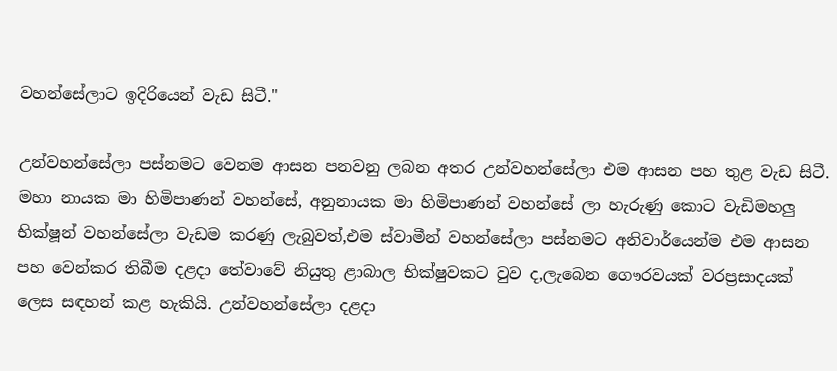වහන්සේලාට ඉදිරියෙන් වැඩ සිටී."

උන්වහන්සේලා පස්නමට වෙනම ආසන පනවනු ලබන අතර උන්වහන්සේලා එම ආසන පහ තුළ වැඩ සිටී. මහා නායක මා හිමිපාණන් වහන්සේ, අනුනායක මා හිමිපාණන් වහන්සේ ලා හැරුණු කොට වැඩිමහලු භික්ෂූන් වහන්සේලා වැඩම කරණු ලැබුවත්,එම ස්වාමීන් වහන්සේලා පස්නමට අනිවාර්යෙන්ම එම ආසන පහ වෙන්කර තිබීම දළදා තේවාවේ නියුතු ළාබාල භික්ෂුවකට වුව ද,ලැබෙන ගෞරවයක් වරප්‍රසාදයක් ලෙස සඳහන් කළ හැකියි. උන්වහන්සේලා දළදා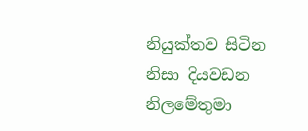නියුක්තව සිටින නිසා දියවඩන නිලමේතුමා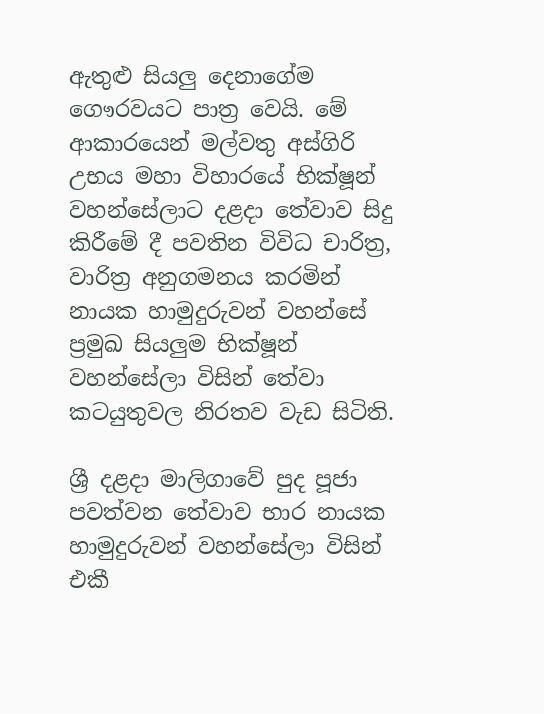ඇතුළු සියලු දෙනාගේම ගෞරවයට පාත්‍ර වෙයි. මේ ආකාරයෙන් මල්වතු අස්ගිරි උභය මහා විහාරයේ භික්ෂූන් වහන්සේලාට දළදා තේවාව සිදු කිරීමේ දී පවතින විවිධ චාරිත්‍ර, වාරිත්‍ර අනුගමනය කරමින් නායක හාමුදුරුවන් වහන්සේ ප්‍රමුඛ සියලුම භික්ෂූන් වහන්සේලා විසින් තේවා කටයුතුවල නිරතව වැඩ සිටිති.

ශ්‍රී දළදා මාලිගාවේ පුද පූජා පවත්වන තේවාව භාර නායක හාමුදුරුවන් වහන්සේලා විසින් එකී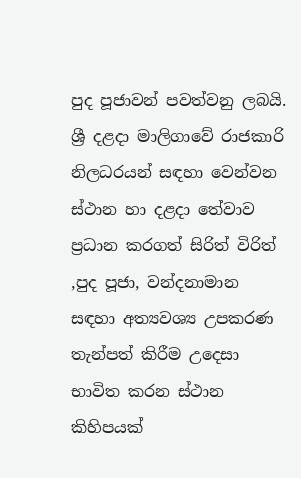පුද පූජාවන් පවත්වනු ලබයි. ශ්‍රී දළදා මාලිගාවේ රාජකාරි නිලධරයන් සඳහා වෙන්වන ස්ථාන හා දළදා තේවාව ප්‍රධාන කරගත් සිරිත් විරිත් ,පුද පූජා, වන්දනාමාන සඳහා අත්‍යවශ්‍ය උපකරණ තැන්පත් කිරීම උදෙසා භාවිත කරන ස්ථාන කිහිපයක්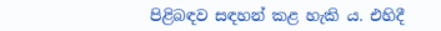පිළිබඳව සඳහන් කළ හැකි ය. එහිදී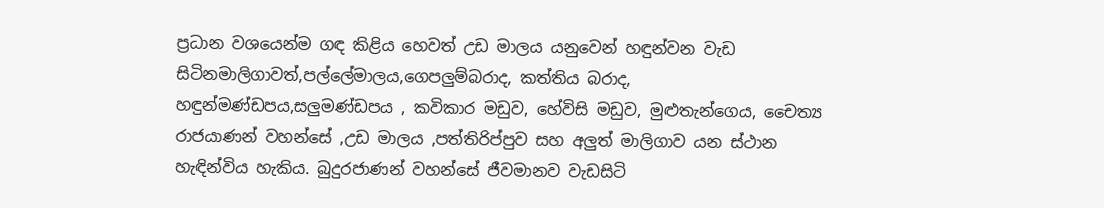ප්‍රධාන වශයෙන්ම ගඳ කිළිය හෙවත් උඩ මාලය යනුවෙන් හඳුන්වන වැඩ සිටිනමාලිගාවත්,පල්ලේමාලය,ගෙපලුම්බරාද, කත්තිය බරාද, හඳුන්මණ්ඩපය,සලුමණ්ඩපය , කවිකාර මඩුව, හේවිසි මඩුව, මුළුතැන්ගෙය, චෛත්‍ය රාජයාණන් වහන්සේ ,උඩ මාලය ,පත්තිරිප්පුව සහ අලුත් මාලිගාව යන ස්ථාන හැඳින්විය හැකිය. බුදුරජාණන් වහන්සේ ජීවමානව වැඩසිටි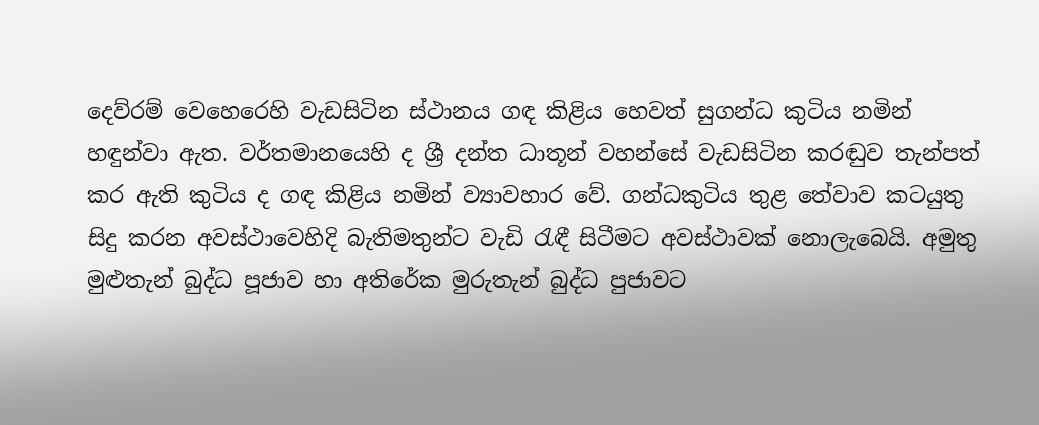දෙව්රම් වෙහෙරෙහි වැඩසිටින ස්ථානය ගඳ කිළිය හෙවත් සුගන්ධ කුටිය නමින් හඳුන්වා ඇත. වර්තමානයෙහි ද ශ්‍රී දන්ත ධාතූන් වහන්සේ වැඩසිටින කරඬුව තැන්පත් කර ඇති කුටිය ද ගඳ කිළිය නමින් ව්‍යාවහාර වේ. ගන්ධකුටිය තුළ තේවාව කටයුතු සිදු කරන අවස්ථාවෙහිදි බැතිමතුන්ට වැඩි රැඳී සිටීමට අවස්ථාවක් නොලැබෙයි. අමුතු මුළුතැන් බුද්ධ පූජාව හා අතිරේක මුරුතැන් බුද්ධ පුජාවට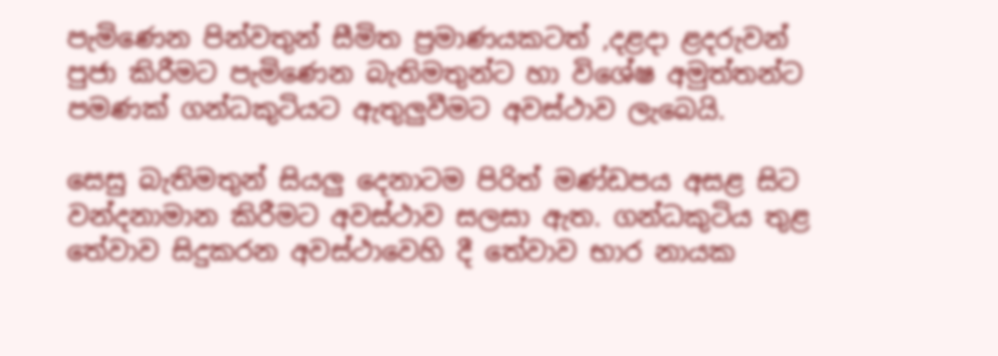පැමිණෙන පින්වතුන් සීමිත ප්‍රමාණයකටත් ,දළදා ළදරුවන් පුජා කිරීමට පැමිණෙන බැතිමතුන්ට හා විශේෂ අමුත්තන්ට පමණක් ගන්ධකුටියට ඇතුලුවීමට අවස්ථාව ලැබෙයි.

සෙසු බැතිමතුන් සියලු දෙනාටම පිරිත් මණ්ඩපය අසළ සිට වන්දනාමාන කිරීමට අවස්ථාව සලසා ඇත. ගන්ධකුටිය තුළ තේවාව සිදුකරන අවස්ථාවෙහි දී තේවාව භාර නායක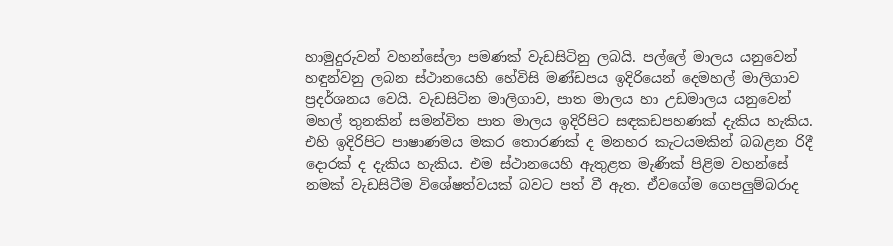හාමුදුරුවන් වහන්සේලා පමණක් වැඩසිටිනු ලබයි. පල්ලේ මාලය යනුවෙන් හඳුන්වනු ලබන ස්ථානයෙහි හේවිසි මණ්ඩපය ඉදිරියෙන් දෙමහල් මාලිගාව ප්‍රදර්ශනය වෙයි. වැඩසිටින මාලිගාව, පාත මාලය හා උඩමාලය යනුවෙන් මහල් තුනකින් සමන්විත පාත මාලය ඉදිරිපිට සඳකඩපහණක් දැකිය හැකිය. එහි ඉදිරිපිට පාෂාණමය මකර තොරණක් ද මනහර කැටයමකින් බබළන රිදී දොරක් ද දැකිය හැකිය. එම ස්ථානයෙහි ඇතුළත මැණික් පිළිම වහන්සේ නමක් වැඩසිටීම විශේෂත්වයක් බවට පත් වී ඇත. ඒවගේම ගෙපලුම්බරාද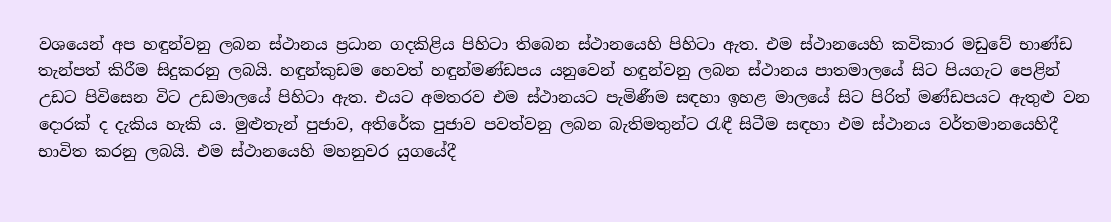වශයෙන් අප හඳුන්වනු ලබන ස්ථානය ප්‍රධාන ගදකිළිය පිහිටා තිබෙන ස්ථානයෙහි පිහිටා ඇත. එම ස්ථානයෙහි කවිකාර මඩුවේ භාණ්ඩ තැන්පත් කිරීම සිදුකරනු ලබයි. හඳුන්කුඩම හෙවත් හඳුන්මණ්ඩපය යනුවෙන් හඳුන්වනු ලබන ස්ථානය පාතමාලයේ සිට පියගැට පෙළින් උඩට පිවිසෙන විට උඩමාලයේ පිහිටා ඇත. එයට අමතරව එම ස්ථානයට පැමිණීම සඳහා ඉහළ මාලයේ සිට පිරිත් මණ්ඩපයට ඇතුළු වන දොරක් ද දැකිය හැකි ය. මුළුතැන් පුජාව, අතිරේක පුජාව පවත්වනු ලබන බැතිමතුන්ට රැඳී සිටීම සඳහා එම ස්ථානය වර්තමානයෙහිදී භාවිත කරනු ලබයි. එම ස්ථානයෙහි මහනුවර යුගයේදී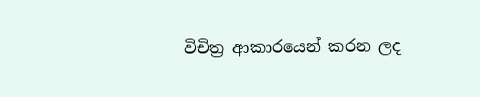විචිත්‍ර ආකාරයෙන් කරන ලද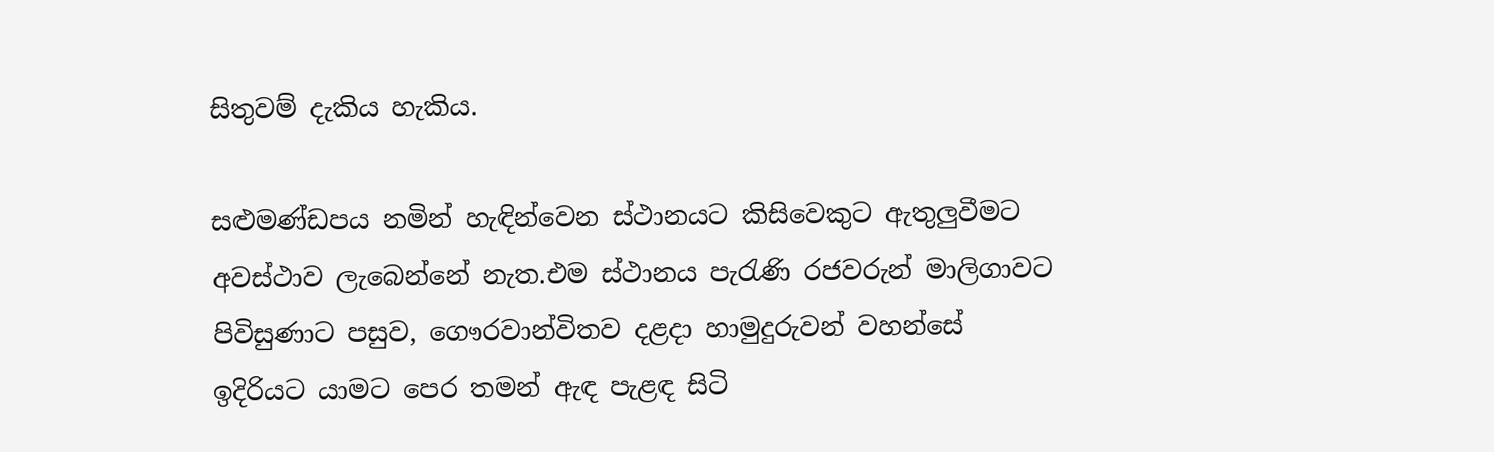සිතුවම් දැකිය හැකිය.

සළුමණ්ඩපය නමින් හැඳින්වෙන ස්ථානයට කිසිවෙකුට ඇතුලුවීමට අවස්ථාව ලැබෙන්නේ නැත.එම ස්ථානය පැරැණි රජවරුන් මාලිගාවට පිවිසුණාට පසුව, ගෞරවාන්විතව දළදා හාමුදුරුවන් වහන්සේ ඉදිරියට යාමට පෙර තමන් ඇඳ පැළඳ සිටි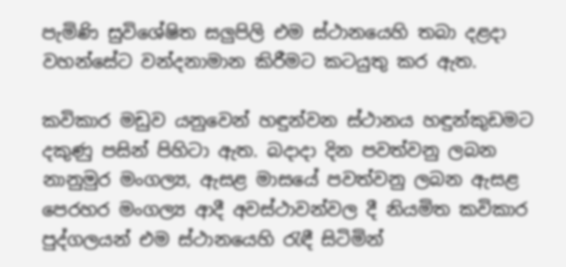පැමිණි සුවිශේෂිත සලුපිලි එම ස්ථානයෙහි තබා දළදා වහන්සේට වන්දනාමාන කිරීමට කටයුතු කර ඇත.

කවිකාර මඩුව යනුවෙන් හඳුන්වන ස්ථානය හඳුන්කුඩමට දකුණු පසින් පිහිටා ඇත. බදාදා දින පවත්වනු ලබන නානුමුර මංගල්‍ය, ඇසළ මාසයේ පවත්වනු ලබන ඇසළ පෙරහර මංගල්‍ය ආදී අවස්ථාවන්වල දී නියමිත කවිකාර පුද්ගලයන් එම ස්ථානයෙහි රැඳී සිටිමින්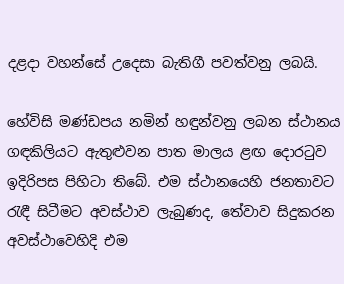දළදා වහන්සේ උදෙසා බැතිගී පවත්වනු ලබයි.

හේවිසි මණ්ඩපය නමින් හඳුන්වනු ලබන ස්ථානය ගඳකිලියට ඇතුළුවන පාත මාලය ළඟ දොරටුව ඉදිරිපස පිහිටා තිබේ. එම ස්ථානයෙහි ජනතාවට රැඳී සිටීමට අවස්ථාව ලැබුණද, තේවාව සිදුකරන අවස්ථාවෙහිදි එම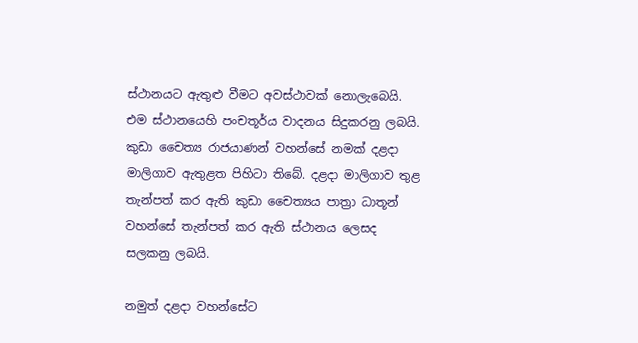ස්ථානයට ඇතුළු වීමට අවස්ථාවක් නොලැබෙයි. එම ස්ථානයෙහි පංචතූර්ය වාදනය සිදුකරනු ලබයි. කුඩා චෛත්‍ය රාජයාණන් වහන්සේ නමක් දළදා මාලිගාව ඇතුළත පිහිටා තිබේ. දළදා මාලිගාව තුළ තැන්පත් කර ඇති කුඩා චෛත්‍යය පාත්‍රා ධාතූන් වහන්සේ තැන්පත් කර ඇති ස්ථානය ලෙසද සලකනු ලබයි.

නමුත් දළදා වහන්සේට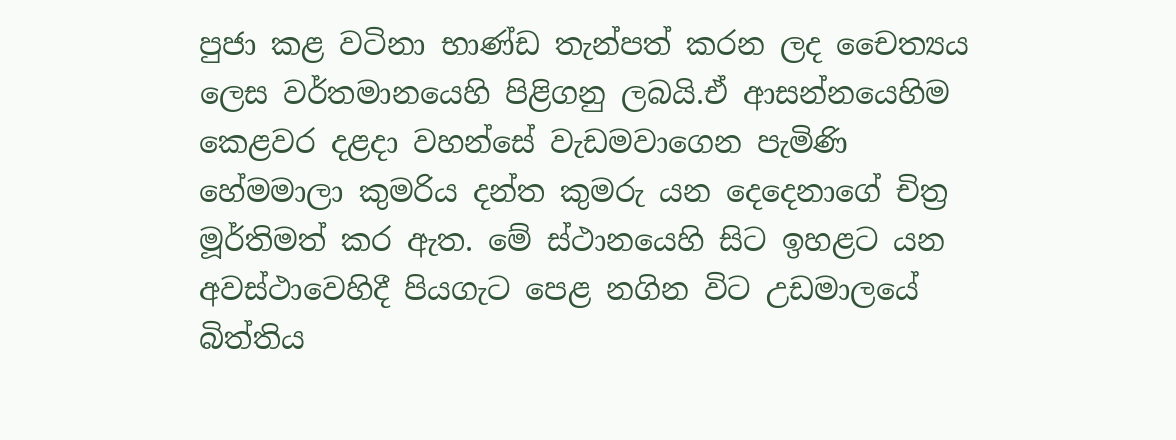පුජා කළ වටිනා භාණ්ඩ තැන්පත් කරන ලද චෛත්‍යය ලෙස වර්තමානයෙහි පිළිගනු ලබයි.ඒ ආසන්නයෙහිම කෙළවර දළදා වහන්සේ වැඩමවාගෙන පැමිණි හේමමාලා කුමරිය දන්ත කුමරු යන දෙදෙනාගේ චිත්‍ර මූර්තිමත් කර ඇත. මේ ස්ථානයෙහි සිට ඉහළට යන අවස්ථාවෙහිදී පියගැට පෙළ නගින විට උඩමාලයේ බිත්තිය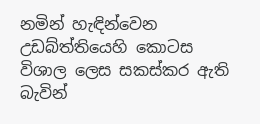නමින් හැඳින්වෙන උඩබ්ත්තියෙහි කොටස විශාල ලෙස සකස්කර ඇති බැවින්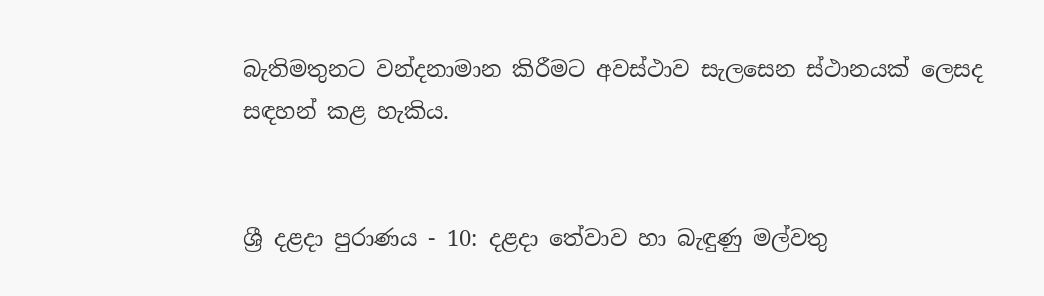බැතිමතුනට වන්දනාමාන කිරීමට අවස්ථාව සැලසෙන ස්ථානයක් ලෙසද සඳහන් කළ හැකිය.


ශ්‍රී දළදා පුරාණය - 10: දළදා තේවාව හා බැඳුණු මල්වතු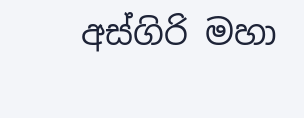අස්ගිරි මහා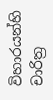විහාරයන්හි චාරිත්‍ර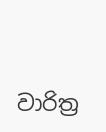වාරිත්‍ර